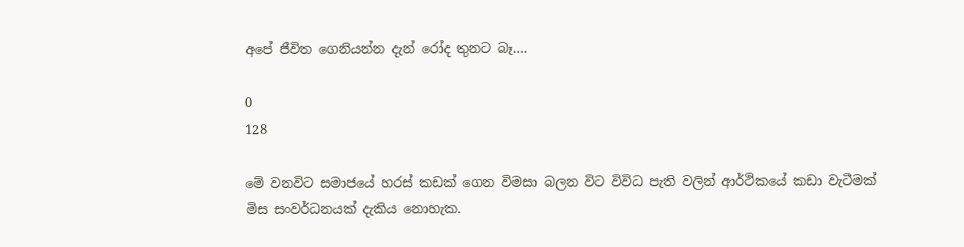අපේ ජීවිත ගෙනියන්න දැන් රෝද තුනට බෑ….

0
128

මේ වනවිට සමාජයේ හරස් කඩක් ගෙන විමසා බලන විට විවිධ පැති වලින් ආර්ථිකයේ කඩා වැටීමක් මිස සංවර්ධනයක් දැකිය නොහැක.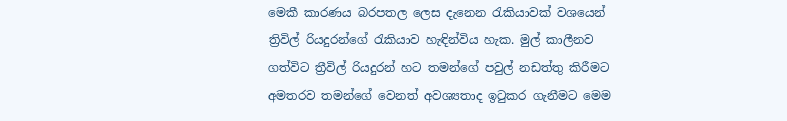මෙකී කාරණය බරපතල ලෙස දැනෙන රැකියාවක් වශයෙන් ත්‍රිවිල් රියදුරන්ගේ රැකියාව හැඳින්විය හැක. මුල් කාලීනව ගත්විට ත්‍රීවිල් රියදුරන් හට තමන්ගේ පවුල් නඩත්තු කිරීමට අමතරව තමන්ගේ වෙනත් අවශ්‍යතාද ඉටුකර ගැනීමට මෙම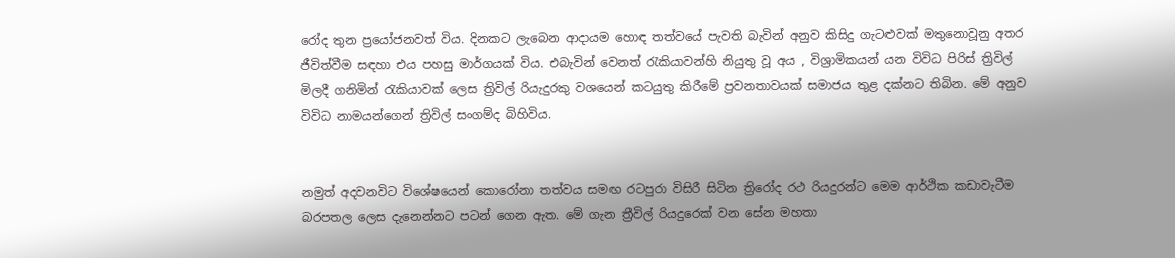රෝද තුන ප්‍රයෝජනවත් විය. දිනකට ලැබෙන ආදායම හොඳ තත්වයේ පැවති බැවින් අනුව කිසිදු ගැටළුවක් මතුනොවූනු අතර ජීවිත්වීම සඳහා එය පහසු මාර්ගයක් විය. එබැවින් වෙනත් රැකියාවන්හි නියුතු වූ අය , විශ්‍රාමිකයන් යන විවිධ පිරිස් ත්‍රිවිල් මිලදී ගනිමින් රැකියාවක් ලෙස ත්‍රිවිල් රියැදුරකු වශයෙන් කටයුතු කිරීමේ ප්‍රවනතාවයක් සමාජය තුළ දක්නට තිබින. මේ අනුව විවිධ නාමයන්ගෙන් ත්‍රිවිල් සංගම්ද බිහිවිය.


නමුත් අදවනවිට විශේෂයෙන් කොරෝනා තත්වය සමඟ රටපුරා විසිරී සිටින ත්‍රිරෝද රථ රියදුරන්ට මෙම ආර්ථික කඩාවැටීම බරපතල ලෙස දැනෙන්නට පටන් ගෙන ඇත. මේ ගැන ත්‍රීවිල් රියදුරෙක් වන සේන මහතා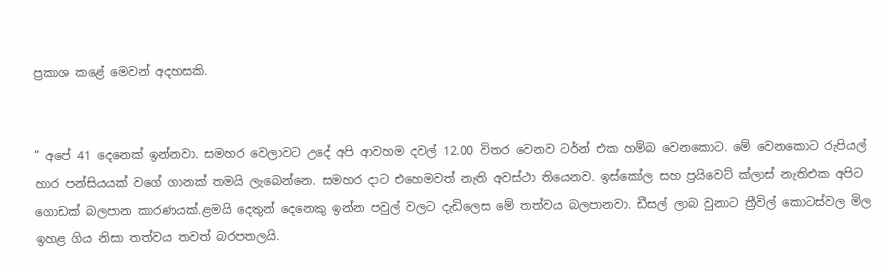ප්‍රකාශ කළේ මෙවන් අදහසකි.


” අපේ 41 දෙනෙක් ඉන්නවා. සමහර වෙලාවට උදේ අපි ආවහම දවල් 12.00 විතර වෙනව ටර්න් එක හම්බ වෙනකොට. මේ වෙනකොට රුපියල් හාර පන්සියයක් වගේ ගානක් තමයි ලැබෙන්නෙ. සමහර දාට එහෙමවත් නැති අවස්ථා තියෙනව. ඉස්කෝල සහ ප්‍රයිවෙට් ක්ලාස් නැතිඑක අපිට ගොඩක් බලපාන කාරණයක්.ළමයි දෙතුන් දෙනෙකු ඉන්න පවුල් වලට දැඩිලෙස මේ තත්වය බලපානවා. ඩීසල් ලාබ වුනාට ත්‍රීවිල් කොටස්වල මිල ඉහළ ගිය නිසා තත්වය තවත් බරපතලයි.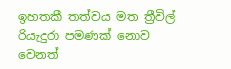ඉහතකී තත්වය මත ත්‍රීවිල් රියැදුරා පමණක් නොව වෙනත්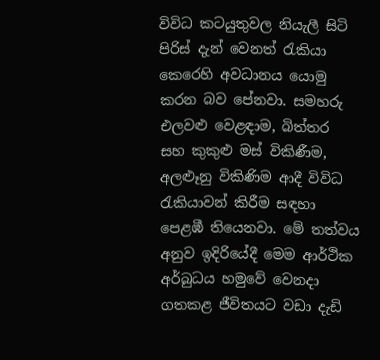විවිධ කටයුතුවල නියැලී සිටි පිරිස් දැන් වෙනත් රැකියා කෙරෙහි අවධානය යොමු කරන බව පේනවා. සමහරු එලවළු වෙළඳාම, බිත්තර සහ කුකුළු මස් විකිණීම, අලළුෑනු විකිණිම ආදී විවිධ රැකියාවන් කිරීම සඳහා පෙළඹී තියෙනවා. මේ තත්වය අනුව ඉදිරියේදී මෙම ආර්ථික අර්බුධය හමුවේ වෙනදා ගතකළ ජීවිතයට වඩා දැඩි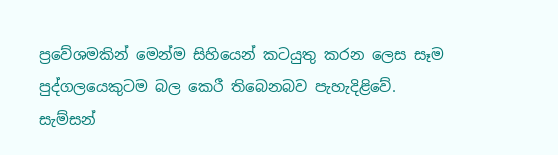ප්‍රවේශමකින් මෙන්ම සිහියෙන් කටයුතු කරන ලෙස සෑම පුද්ගලයෙකුටම බල කෙරී තිබෙනබව පැහැදිළිවේ.
සැම්සන්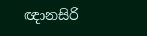ඥානසිරි